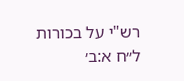רש"י על בכורות ל״ח א:ב׳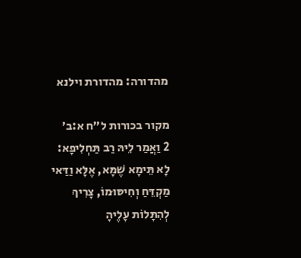מהדורה: מהדורת וילנא

מקור בכורות ל״ח א:ב׳
2 וַאֲמַר לֵיהּ רַב תַּחְלִיפָא: לָא תֵּימָא שֶׁמָּא, אֶלָּא וַדַּאי מַקְדֵּחַ וְחִיסּוּמוֹ, צָרִיךְ לְהִתָּלוֹת עָלֶיהָ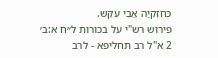כְּחִזְקִיָּה אֲבִי עִקֵּשׁ.
פירוש רש"י על בכורות ל״ח א:ב׳
2 א"ל רב תחליפא - לרב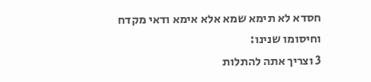חסדא לא תימא שמא אלא אימא ודאי מקדח וחיסומו שנינו:
3 וצריך אתה להתלות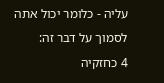עליה - כלומר יכול אתה לסמוך על דבר זה:
4 כחזקיה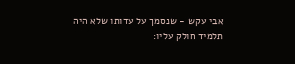אבי עקש - שנסמך על עדותו שלא היה תלמיד חולק עליו: